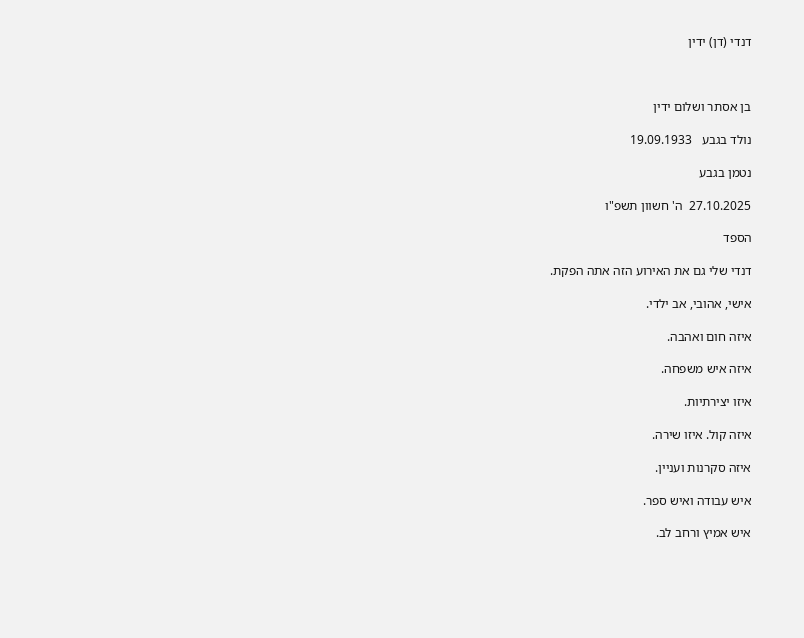דנדי (דן) ידין



בן אסתר ושלום ידין

נולד בגבע   19.09.1933

נטמן בגבע

27.10.2025  ה' חשוון תשפ"ו

הספד

דנדי שלי גם את האירוע הזה אתה הפקת.

אישי, אהובי, אב ילדי.

איזה חום ואהבה.

איזה איש משפחה.

איזו יצירתיות.

איזה קול. איזו שירה.

איזה סקרנות ועניין.

איש עבודה ואיש ספר.

איש אמיץ ורחב לב.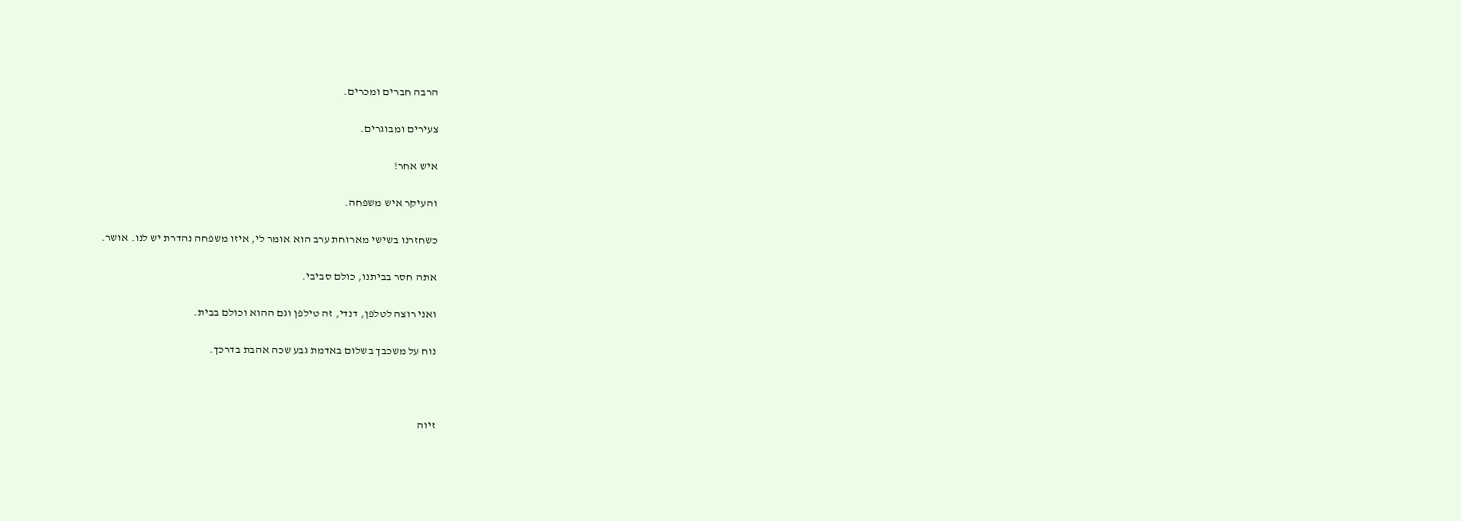הרבה חברים ומכרים.

צעירים ומבוגרים.

איש אחר!

והעיקר איש משפחה.

כשחזרנו בשישי מארוחת ערב הוא אומר לי, איזו משפחה נהדרת יש לנו. אושר.

אתה חסר בביתנו, כולם סביבי.

ואני רוצה לטלפן, דנדי, זה טילפן וגם ההוא וכולם בבית.

נוח על משכבך בשלום באדמת גבע שכה אהבת בדרכך.



זיוה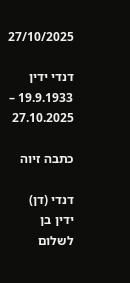27/10/2025

דנדי ידין  19.9.1933 – 27.10.2025

כתבה זיוה

דנדי (דן) ידין בן לשלום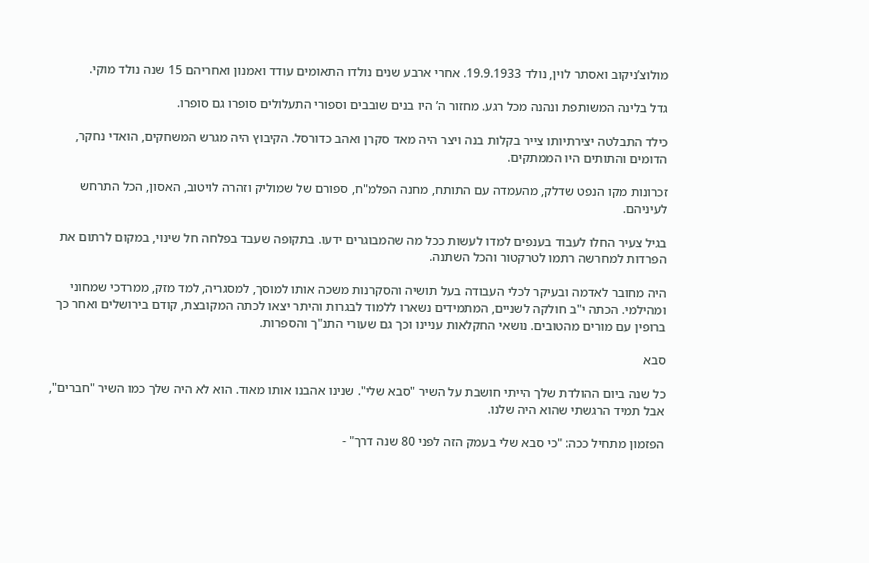מולוצ’ניקוב ואסתר לוין, נולד 19.9.1933. אחרי ארבע שנים נולדו התאומים עודד ואמנון ואחריהם 15 שנה נולד מוקי.

גדל בלינה המשותפת ונהנה מכל רגע. מחזור ה’ היו בנים שובבים וספורי התעלולים סופרו גם סופרו.

כילד התבלטה יצירתיותו צייר בקלות בנה ויצר היה מאד סקרן ואהב כדורסל. הקיבוץ היה מגרש המשחקים, הואדי נחקר, הדומים והתותים היו הממתקים.

זכרונות מקו הנפט שדלק, מהעמדה עם התותח, מחנה הפלמ"ח, ספורם של שמוליק וזהרה לויטוב, האסון, הכל התרחש לעיניהם.

בגיל צעיר החלו לעבוד בענפים למדו לעשות ככל מה שהמבוגרים ידעו. בתקופה שעבד בפלחה חל שינוי, במקום לרתום את הפרדות למחרשה רתמו לטרקטור והכל השתנה.

היה מחובר לאדמה ובעיקר לכלי העבודה בעל תושיה והסקרנות משכה אותו למוסך, למסגריה, למד מזק, ממרדכי שמחוני ומהילמי. הכתה י"ב חולקה לשניים, המתמידים נשארו ללמוד לבגרות והיתר יצאו לכתה המקובצת, קודם בירושלים ואחר כך ברופין עם מורים מהטובים. נושאי החקלאות עניינו וכך גם שעורי התנ"ך והספרות.

סבא

כל שנה ביום ההולדת שלך הייתי חושבת על השיר "סבא שלי". שנינו אהבנו אותו מאוד. הוא לא היה שלך כמו השיר "חברים", אבל תמיד הרגשתי שהוא היה שלנו.

הפזמון מתחיל ככה: "כי סבא שלי בעמק הזה לפני 80 שנה דרך" -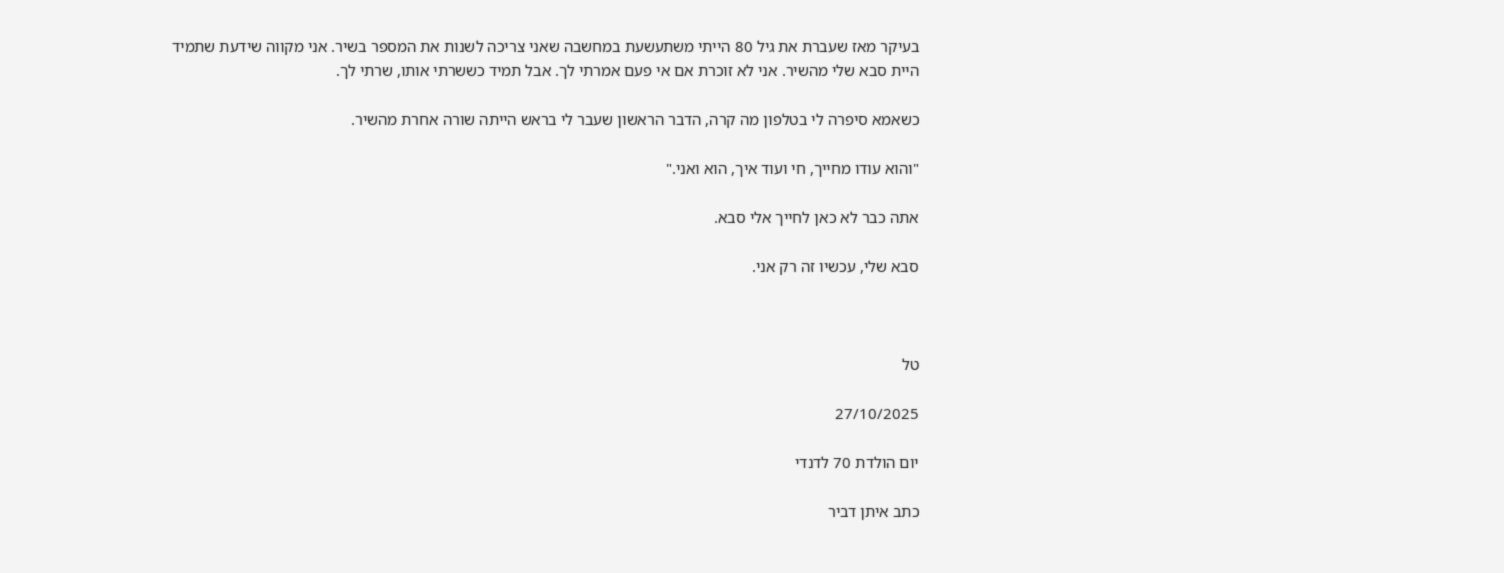בעיקר מאז שעברת את גיל 80 הייתי משתעשעת במחשבה שאני צריכה לשנות את המספר בשיר. אני מקווה שידעת שתמיד היית סבא שלי מהשיר. אני לא זוכרת אם אי פעם אמרתי לך. אבל תמיד כששרתי אותו, שרתי לך.

כשאמא סיפרה לי בטלפון מה קרה, הדבר הראשון שעבר לי בראש הייתה שורה אחרת מהשיר.

"והוא עודו מחייך, חי ועוד איך, הוא ואני."

אתה כבר לא כאן לחייך אלי סבא.

סבא שלי, עכשיו זה רק אני.



טל

27/10/2025

יום הולדת 70 לדנדי

כתב איתן דביר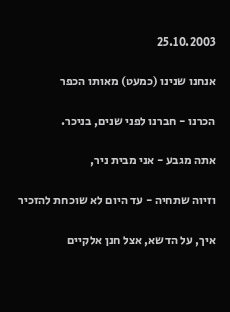25.10.2003

אנחנו שנינו (כמעט) מאותו הכפר

הכרנו - חברנו לפני שנים, בניכר.

אתה מגבע - אני מבית ניר,

וזיוה שתחיה - עד היום לא שוכחת להזכיר

איך, על הדשא, אצל חנן אלקיים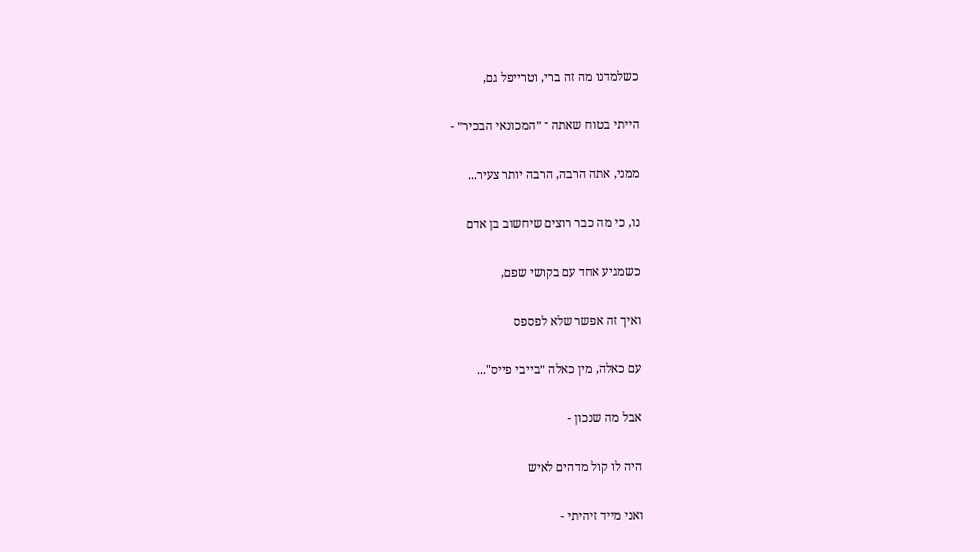כשלמדנו מה זה ברי, וטרייפל גם,

הייתי בטוח שאתה ־ ״המכונאי הבכיר״ -

ממני, אתה הרבה, הרבה יותר צעיר...

נו, כי מה כבר רוצים שיחשוב בן אדם

כשמגיע אחד עם בקושי שפם,

ואיך זה אפשר שלא לפספס

עם כאלה, מין כאלה ״בייבי פייס"...

אבל מה שנכון -

היה לו קול מדהים לאיש

ואני מייד זיהיתי -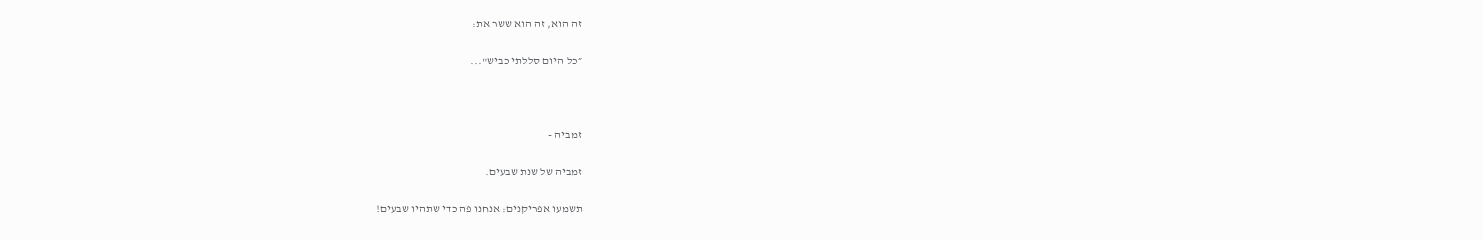זה הוא, זה הוא ששר את:

״כל היום סללתי כביש"...



זמביה -

זמביה של שנת שבעים.

תשמעו אפריקנים: אנחנו פה כדי שתהיו שבעים!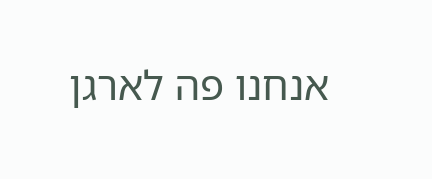אנחנו פה לארגן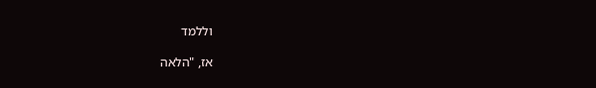וללמד

אז, "הלאה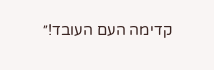קדימה העם העובד!״